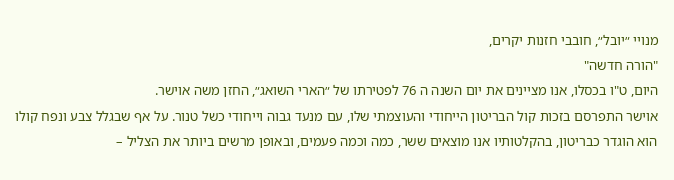מנויי ״יובל״, חובבי חזנות יקרים,
"הורה חדשה"
היום, ט"ו בכסלו, אנו מציינים את יום השנה ה 76 לפטירתו של ״הארי השואג״, החזן משה אוישר.
אוישר התפרסם בזכות קול הבריטון הייחודי והעוצמתי שלו, עם מנעד גבוה וייחודי כשל טנור. על אף שבגלל צבע ונפח קולו הוא הוגדר כבריטון, בהקלטותיו אנו מוצאים ששר, כמה וכמה פעמים, ובאופן מרשים ביותר את הצליל –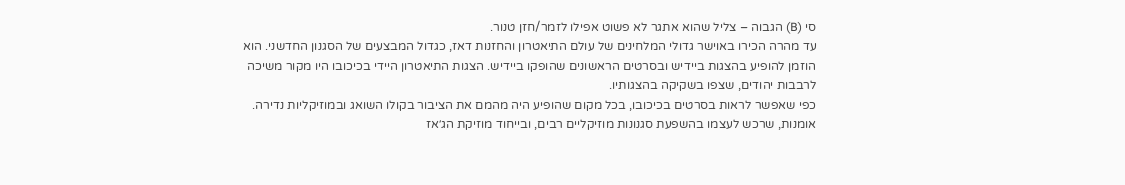סי (B) הגבוה – צליל שהוא אתגר לא פשוט אפילו לזמר/חזן טנור.
עד מהרה הכירו באוישר גדולי המלחינים של עולם התיאטרון והחזנות דאז, כגדול המבצעים של הסגנון החדשני. הוא הוזמן להופיע בהצגות ביידיש ובסרטים הראשונים שהופקו ביידיש. הצגות התיאטרון היידי בכיכובו היו מקור משיכה לרבבות יהודים, שצפו בשקיקה בהצגותיו.
כפי שאפשר לראות בסרטים בכיכובו, בכל מקום שהופיע היה מהמם את הציבור בקולו השואג ובמוזיקליות נדירה. אומנות, שרכש לעצמו בהשפעת סגנונות מוזיקליים רבים, ובייחוד מוזיקת הג׳אז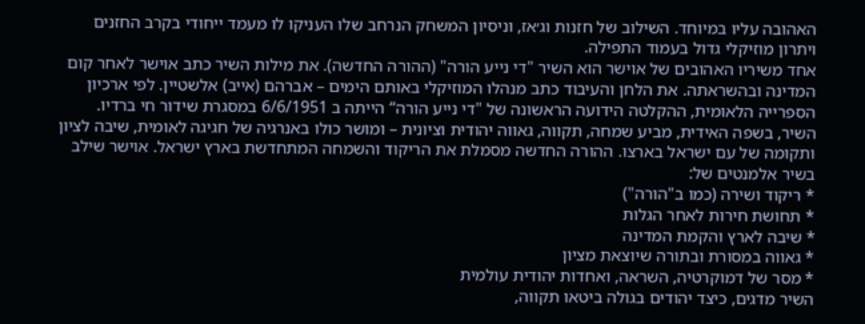האהובה עליו במיוחד. השילוב של חזנות וג׳אז, וניסיון המשחק הנרחב שלו העניקו לו מעמד ייחודי בקרב החזנים ויתרון מוזיקלי גדול בעמוד התפילה.
אחד משיריו האהובים של אוישר הוא השיר "די נייע הורה" (ההורה החדשה). את מילות השיר כתב אוישר לאחר קום המדינה ובהשראתה. את הלחן והעיבוד כתב מנהלו המוזיקלי באותם הימים – אברהם (אייב) אלשטיין. לפי ארכיון הספרייה הלאומית, ההקלטה הידועה הראשונה של "די נייע הורה“ הייתה ב 6/6/1951 במסגרת שידור חי ברדיו.
השיר, בשפה האידית, מביע שמחה, תקווה, גאווה יהודית וציונית – ומושר כולו באנרגיה של חגיגה לאומית, שיבה לציון ותקומה של עם ישראל בארצו. ההורה החדשה מסמלת את הריקוד והשמחה המתחדשת בארץ ישראל. אוישר שילב בשיר אלמנטים של:
* ריקוד ושירה (כמו ב"הורה")
* תחושת חירות לאחר הגלות
* שיבה לארץ והקמת המדינה
* גאווה במסורת ובתורה שיוצאת מציון
* מסר של דמוקרטיה, השראה, ואחדות יהודית עולמית
השיר מדגים, כיצד יהודים בגולה ביטאו תקווה,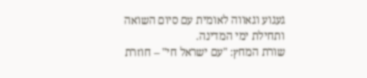געגוע וגאווה לאומית עם סיום השואה ותחילת ימי המדינה.
שורת המחץ: "עם ישראל חי" – חוזרת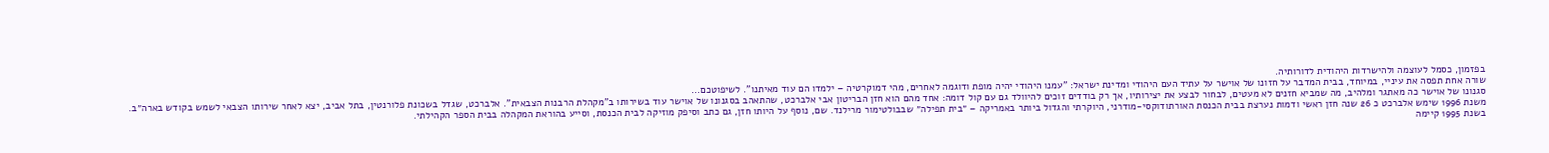בפזמון, כסמל לעוצמה ולהישרדות היהודית לדורותיה.
שורה אחת תפסה את עיניי, במיוחד, בבית המדבר על חזונו של אוישר על עתיד העם היהודי ומדינת ישראל: "עמנו היהודי יהיה מופת ודוגמה לאחרים, מהי דמוקרטיה – ילמדו הם עוד מאיתנו". לשיפוטכם…
סגנונו של אוישר כה מאתגר ומלהיב, מה שמביא חזנים לא מעטים, לבחור לבצע את יצירותיו, אך רק בודדים זוכים להיוולד גם עם קול דומה: אחד מהם הוא חזן הבריטון אבי אלברכט, שהתאהב בסגנונו של אוישר עוד בשירותו ב"מקהלת הרבנות הצבאית". אלברכט, שגדל בשכונת פלורנטין, בתל אביב, יצא לאחר שירותו הצבאי לשמש בקודש בארה״ב.
משנת 1996 שימש אלברכט כ 26 שנה חזן ראשי ודמות נערצת בבית הכנסת האורתודוקסי-מודרני, היוקרתי והגדול ביותר באמריקה – ״בית תפילה״ שבבולטימור מרילנד. שם, נוסף על היותו חזן, גם כתב וסיפק מוזיקה לבית הכנסת, וסייע בהוראת המקהלה בבית הספר הקהילתי.
בשנת 1995 קיימה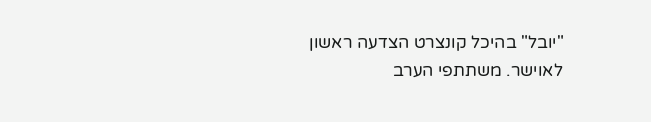"יובל" בהיכל קונצרט הצדעה ראשון לאוישר. משתתפי הערב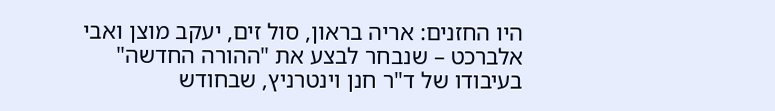היו החזנים: אריה בראון, סול זים, יעקב מוצן ואבי אלברכט – שנבחר לבצע את "ההורה החדשה" בעיבודו של ד"ר חנן וינטרניץ, שבחודש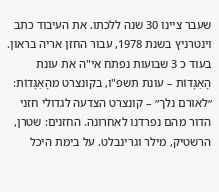שעבר ציינו 30 שנה ללכתו. את העיבוד כתב וינטרניץ בשנת 1978, עבור החזן אריה בראון.
בעוד כ 3 שבועות נפתח אי"ה את עונת הָאַגָּדוֹת – עונת תשפ"ו, בקונצרט מהָאַגָּדוֹת:
״לאורם נלך״ – קונצרט הצדעה לגדולי חזני הדור מהם נפרדנו לאחרונה. החזנים: שטרן, הרשטיק, מילר וגרינבלט. על בימת היכל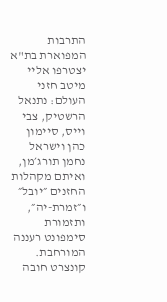התרבות המפוארת בת"א יצטרפו אליי מיטב חזני העולם: נתנאל הרשטיק, צבי וייס, סיימון כהן וישראל נחמן תורג׳מן, ואיתם מקהלות החזנים ״יובל״ ו״זמרת-יה״, ותזמורת סימפונט רעננה המורחבת.
קונצרט חובה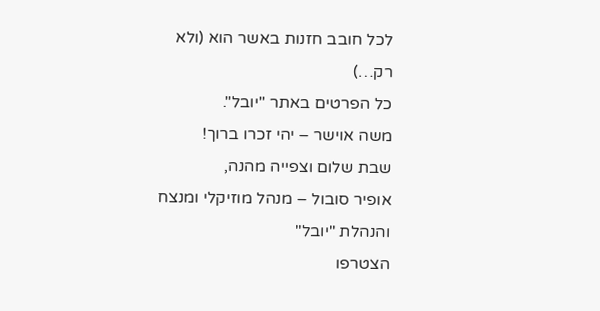לכל חובב חזנות באשר הוא (ולא רק…)
כל הפרטים באתר "יובל".
משה אוישר – יהי זכרו ברוך!
שבת שלום וצפייה מהנה,
אופיר סובול – מנהל מוזיקלי ומנצח
והנהלת "יובל"
הצטרפו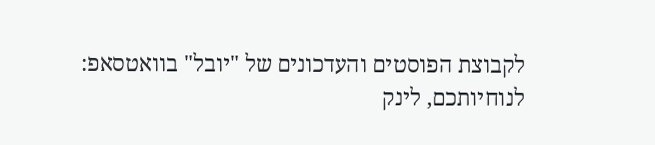לקבוצת הפוסטים והעדכונים של "יובל" בוואטסאפ:
לנוחיותכם, לינק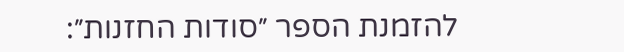להזמנת הספר ״סודות החזנות״: